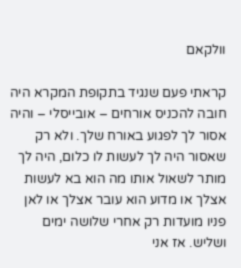וולקאם

קראתי פעם שנגיד בתקופת המקרא היה חובה להכניס אורחים – אובייסלי – והיה אסור לך לפגוע באורח שלך. ולא רק שאסור היה לך לעשות לו כלום, היה לך מותר לשאול אותו מה הוא בא לעשות אצלך או מדוע הוא עובר אצלך או לאן פניו מועדות רק אחרי שלושה ימים ושליש. אז אני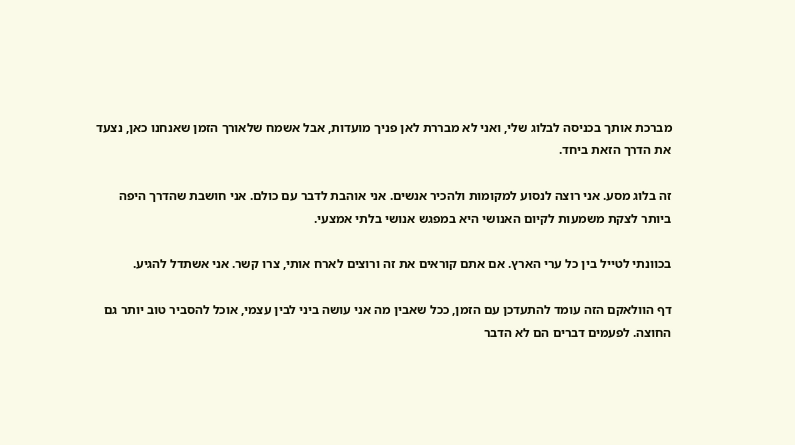מברכת אותך בכניסה לבלוג שלי, ואני לא מבררת לאן פניך מועדות, אבל אשמח שלאורך הזמן שאנחנו כאן, נצעד את הדרך הזאת ביחד.

זה בלוג מסע. אני רוצה לנסוע למקומות ולהכיר אנשים. אני אוהבת לדבר עם כולם. אני חושבת שהדרך היפה ביותר לצקת משמעות לקיום האנושי היא במפגש אנושי בלתי אמצעי.

בכוונתי לטייל בין כל ערי הארץ. אם אתם קוראים את זה ורוצים לארח אותי, צרו קשר. אני אשתדל להגיע.

דף הוולאקם הזה עומד להתעדכן עם הזמן, ככל שאבין מה אני עושה ביני לבין עצמי, אוכל להסביר טוב יותר גם החוצה. לפעמים דברים הם לא הדבר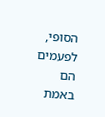הסופי, לפעמים הם באמת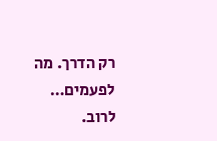רק הדרך. מה לפעמים… לרוב.